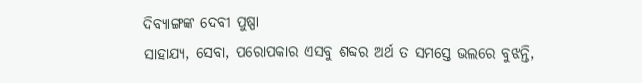ଦିବ୍ୟାଙ୍ଗଙ୍କ ଦେବୀ ପୁଷ୍ପା
ସାହାଯ୍ୟ, ସେବା, ପରୋପକାର ଏସବୁ ଶବ୍ଦର ଅର୍ଥ ତ ସମସ୍ତେ ଭଲରେ ବୁଝନ୍ତି,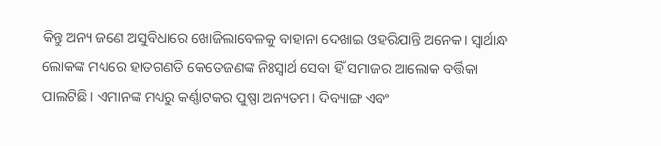କିନ୍ତୁ ଅନ୍ୟ ଜଣେ ଅସୁବିଧାରେ ଖୋଜିଲାବେଳକୁ ବାହାନା ଦେଖାଇ ଓହରିଯାନ୍ତି ଅନେକ। ସ୍ବାର୍ଥାନ୍ଧ ଲୋକଙ୍କ ମଧ୍ୟରେ ହାତଗଣତି କେତେଜଣଙ୍କ ନିଃସ୍ବାର୍ଥ ସେବା ହିଁ ସମାଜର ଆଲୋକ ବର୍ତ୍ତିକା ପାଲଟିଛି। ଏମାନଙ୍କ ମଧ୍ୟରୁ କର୍ଣ୍ଣାଟକର ପୁଷ୍ପା ଅନ୍ୟତମ। ଦିବ୍ୟାଙ୍ଗ ଏବଂ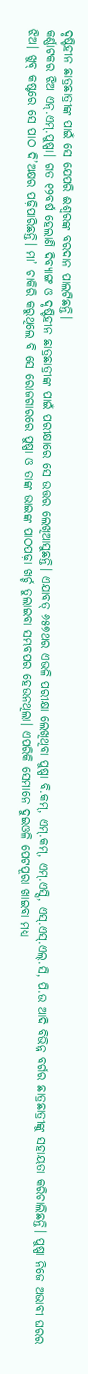ଦୃଷ୍ଟିହୀନ ଛାତ୍ରଛାତ୍ରୀଙ୍କ ପାଇଁ ସେ ଯେପରି ଈଶ୍ବରଙ୍କ ବରଦାନ ପାଲଟିଛନ୍ତି।
କର୍ଣ୍ଣାଟକର ଝିଅ ଏନ୍.ଏମ୍.ପୁଷ୍ପା। ଗତ ୧୨ବର୍ଷ ହେଲାଣି ଦିବ୍ୟାଙ୍ଗ ଓ ଦୃଷ୍ଟିହୀନ ଛାତ୍ରଛାତ୍ରୀଙ୍କ ପାଇଁ ପରୀକ୍ଷାରେ ସେ ଉତ୍ତର ଲେଖିଆସୁଛନ୍ତି। ଏଯାବତ୍ ୬୫୭ଥର ଏଭଳି ପରୀକ୍ଷା ଲେଖିଥିବା ପୁଷ୍ପା ବି.କମ୍, ଏମ୍.କମ୍, ଏମ୍.ଏସ୍ସି, ଏସ୍.ଏସ୍.ଏଲ୍.ସି, ପି.ଉ ଆଦି ବିଭିନ୍ନ ବର୍ଗର ଛାତ୍ରଛାତ୍ରୀଙ୍କୁ ସହାୟତା କରିଚାଲିଛନ୍ତି। ପୁଷ୍ପା ନିଜେ ଅଭାବୀ ଘରର ଝିଅ। ଖୁବ୍ କଷ୍ଟରେ ସେ ପାଠ ଦି’ଅକ୍ଷର ପଢ଼ିପାରିଛନ୍ତି। ମା’ ଚାକିରି କରୁଥିଲେ ବି ସେ ରୋଜଗାରରେ ପୁଷ୍ପା ଓ ତାଙ୍କ ଭାଇଙ୍କ ପାଠପଢ଼ା ଖର୍ଚ୍ଚ ତୁଲାଇବା ସମ୍ଭବପର ହେଉନଥିଲା। ଏପରିକି ସେମାନେ ଦୁଇଓଳି ପେଟପୂରା ଖାଇବା ମଧ୍ୟ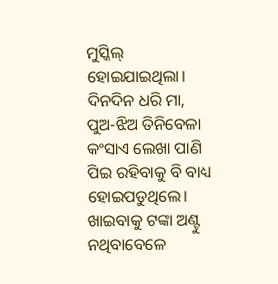ମୁସ୍କିଲ୍ ହୋଇଯାଇଥିଲା। ଦିନଦିନ ଧରି ମା, ପୁଅ-ଝିଅ ତିନିବେଳା କଂସାଏ ଲେଖା ପାଣି ପିଇ ରହିବାକୁ ବି ବାଧ୍ୟ ହୋଇପଡୁଥିଲେ। ଖାଇବାକୁ ଟଙ୍କା ଅଣ୍ଟୁ ନଥିବାବେଳେ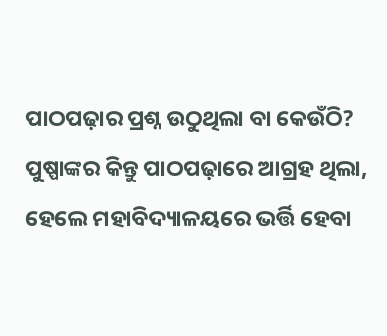ପାଠପଢ଼ାର ପ୍ରଶ୍ନ ଉଠୁଥିଲା ବା କେଉଁଠି? ପୁଷ୍ପାଙ୍କର କିନ୍ତୁ ପାଠପଢ଼ାରେ ଆଗ୍ରହ ଥିଲା, ହେଲେ ମହାବିଦ୍ୟାଳୟରେ ଭର୍ତ୍ତି ହେବା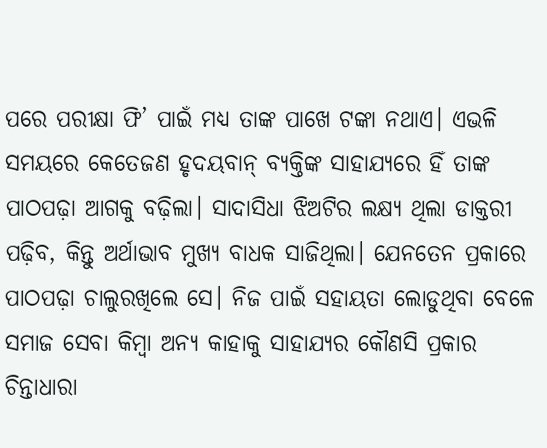ପରେ ପରୀକ୍ଷା ଫି’ ପାଇଁ ମଧ୍ୟ ତାଙ୍କ ପାଖେ ଟଙ୍କା ନଥାଏ। ଏଭଳି ସମୟରେ କେତେଜଣ ହୃଦୟବାନ୍ ବ୍ୟକ୍ତିଙ୍କ ସାହାଯ୍ୟରେ ହିଁ ତାଙ୍କ ପାଠପଢ଼ା ଆଗକୁ ବଢ଼ିଲା। ସାଦାସିଧା ଝିଅଟିର ଲକ୍ଷ୍ୟ ଥିଲା ଡାକ୍ତରୀ ପଢ଼ିବ, କିନ୍ତୁ ଅର୍ଥାଭାବ ମୁଖ୍ୟ ବାଧକ ସାଜିଥିଲା। ଯେନତେନ ପ୍ରକାରେ ପାଠପଢ଼ା ଚାଲୁରଖିଲେ ସେ। ନିଜ ପାଇଁ ସହାୟତା ଲୋଡୁଥିବା ବେଳେ ସମାଜ ସେବା କିମ୍ବା ଅନ୍ୟ କାହାକୁ ସାହାଯ୍ୟର କୌଣସି ପ୍ରକାର ଚିନ୍ତାଧାରା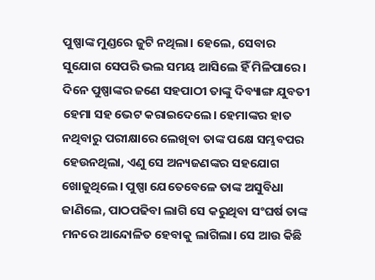ପୁଷ୍ପାଙ୍କ ମୁଣ୍ଡରେ ଜୁଟି ନଥିଲା। ହେଲେ, ସେବାର ସୁଯୋଗ ସେପରି ଭଲ ସମୟ ଆସିଲେ ହିଁ ମିଳିପାରେ।
ଦିନେ ପୁଷ୍ପାଙ୍କର ଜଣେ ସହପାଠୀ ତାଙ୍କୁ ଦିବ୍ୟାଙ୍ଗ ଯୁବତୀ ହେମା ସହ ଭେଟ କରାଇଦେଲେ। ହେମାଙ୍କର ହାତ ନଥିବାରୁ ପରୀକ୍ଷାରେ ଲେଖିବା ତାଙ୍କ ପକ୍ଷେ ସମ୍ଭବପର ହେଉନଥିଲା, ଏଣୁ ସେ ଅନ୍ୟଜଣଙ୍କର ସହଯୋଗ ଖୋଜୁଥିଲେ। ପୁଷ୍ପା ଯେତେବେଳେ ତାଙ୍କ ଅସୁବିଧା ଜାଣିଲେ, ପାଠପଢିବା ଲାଗି ସେ କରୁଥିବା ସଂଘର୍ଷ ତାଙ୍କ ମନରେ ଆନ୍ଦୋଳିତ ହେବାକୁ ଲାଗିଲା। ସେ ଆଉ କିଛି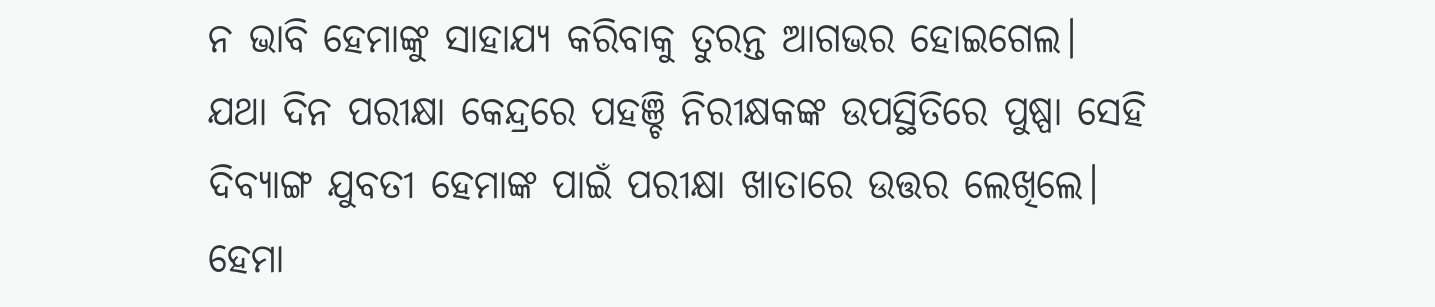ନ ଭାବି ହେମାଙ୍କୁ ସାହାଯ୍ୟ କରିବାକୁ ତୁରନ୍ତ ଆଗଭର ହୋଇଗେଲ। ଯଥା ଦିନ ପରୀକ୍ଷା କେନ୍ଦ୍ରରେ ପହଞ୍ଚି ନିରୀକ୍ଷକଙ୍କ ଉପସ୍ଥିତିରେ ପୁଷ୍ପା ସେହି ଦିବ୍ୟାଙ୍ଗ ଯୁବତୀ ହେମାଙ୍କ ପାଇଁ ପରୀକ୍ଷା ଖାତାରେ ଉତ୍ତର ଲେଖିଲେ। ହେମା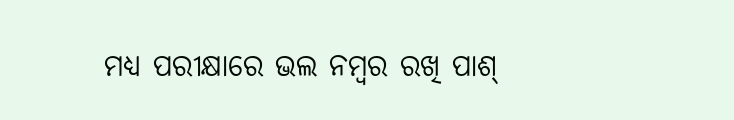ମଧ୍ୟ ପରୀକ୍ଷାରେ ଭଲ ନମ୍ବର ରଖି ପାଶ୍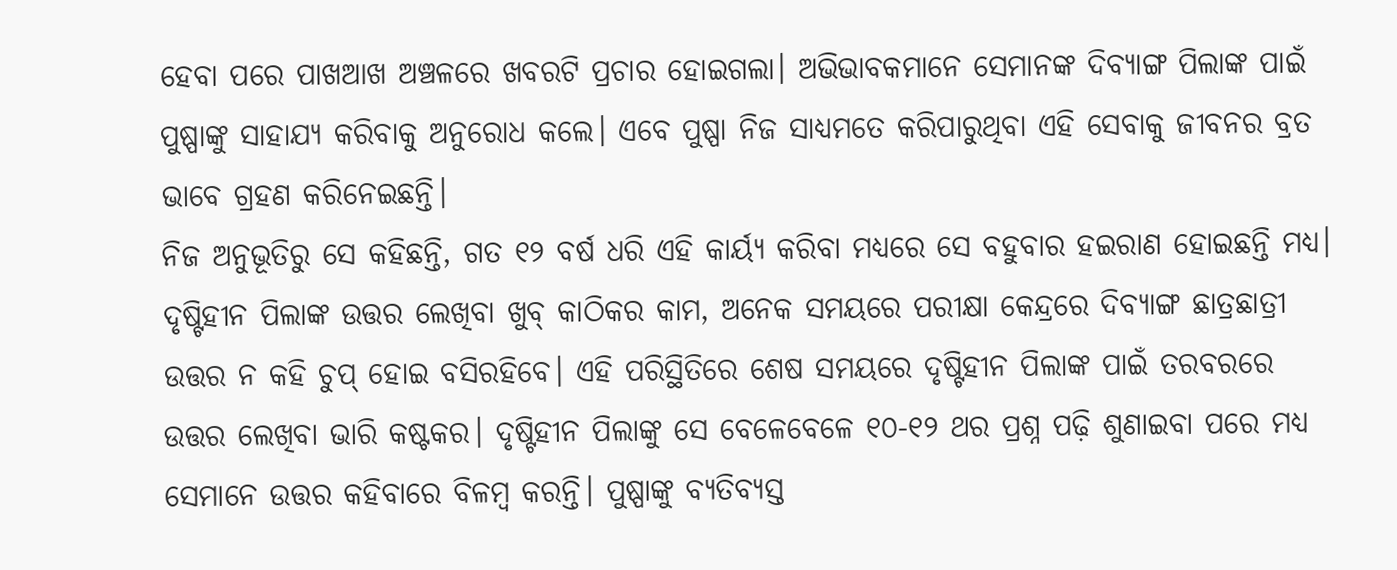ହେବା ପରେ ପାଖଆଖ ଅଞ୍ଚଳରେ ଖବରଟି ପ୍ରଚାର ହୋଇଗଲା। ଅଭିଭାବକମାନେ ସେମାନଙ୍କ ଦିବ୍ୟାଙ୍ଗ ପିଲାଙ୍କ ପାଇଁ ପୁଷ୍ପାଙ୍କୁ ସାହାଯ୍ୟ କରିବାକୁ ଅନୁରୋଧ କଲେ। ଏବେ ପୁଷ୍ପା ନିଜ ସାଧ୍ୟମତେ କରିପାରୁଥିବା ଏହି ସେବାକୁ ଜୀବନର ବ୍ରତ ଭାବେ ଗ୍ରହଣ କରିନେଇଛନ୍ତି।
ନିଜ ଅନୁଭୂତିରୁ ସେ କହିଛନ୍ତି, ଗତ ୧୨ ବର୍ଷ ଧରି ଏହି କାର୍ୟ୍ୟ କରିବା ମଧ୍ୟରେ ସେ ବହୁବାର ହଇରାଣ ହୋଇଛନ୍ତି ମଧ୍ୟ। ଦୃଷ୍ଟିହୀନ ପିଲାଙ୍କ ଉତ୍ତର ଲେଖିବା ଖୁବ୍ କାଠିକର କାମ, ଅନେକ ସମୟରେ ପରୀକ୍ଷା କେନ୍ଦ୍ରରେ ଦିବ୍ୟାଙ୍ଗ ଛାତ୍ରଛାତ୍ରୀ ଉତ୍ତର ନ କହି ଚୁପ୍ ହୋଇ ବସିରହିବେ। ଏହି ପରିସ୍ଥିତିରେ ଶେଷ ସମୟରେ ଦୃଷ୍ଟିହୀନ ପିଲାଙ୍କ ପାଇଁ ତରବରରେ ଉତ୍ତର ଲେଖିବା ଭାରି କଷ୍ଟକର। ଦୃଷ୍ଟିହୀନ ପିଲାଙ୍କୁ ସେ ବେଳେବେଳେ ୧୦-୧୨ ଥର ପ୍ରଶ୍ନ ପଢ଼ି ଶୁଣାଇବା ପରେ ମଧ୍ୟ ସେମାନେ ଉତ୍ତର କହିବାରେ ବିଳମ୍ବ କରନ୍ତି। ପୁଷ୍ପାଙ୍କୁ ବ୍ୟତିବ୍ୟସ୍ତ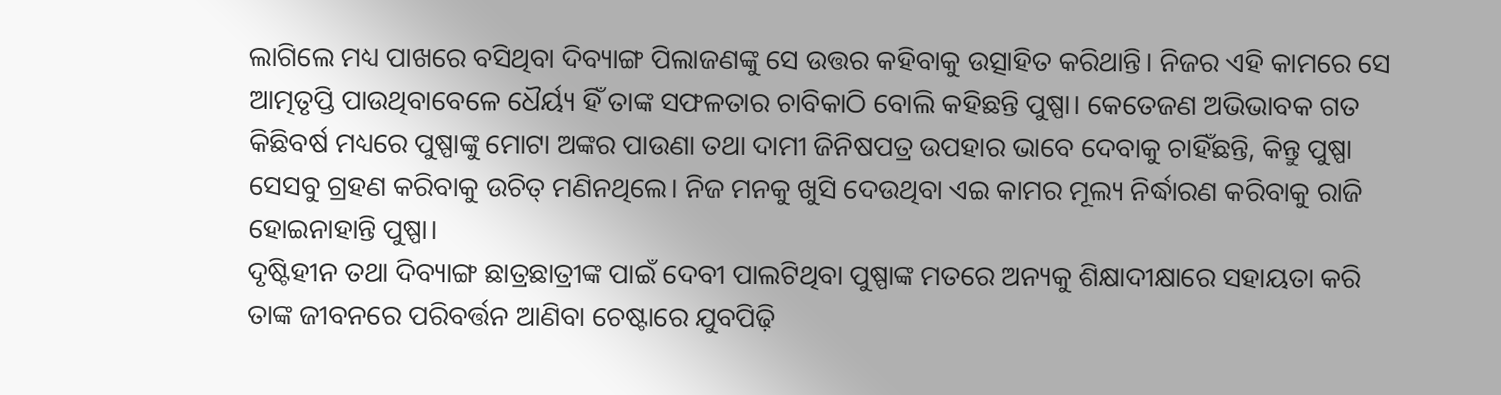ଲାଗିଲେ ମଧ୍ୟ ପାଖରେ ବସିଥିବା ଦିବ୍ୟାଙ୍ଗ ପିଲାଜଣଙ୍କୁ ସେ ଉତ୍ତର କହିବାକୁ ଉତ୍ସାହିତ କରିଥାନ୍ତି। ନିଜର ଏହି କାମରେ ସେ ଆତ୍ମତୃପ୍ତି ପାଉଥିବାବେଳେ ଧୈର୍ୟ୍ୟ ହିଁ ତାଙ୍କ ସଫଳତାର ଚାବିକାଠି ବୋଲି କହିଛନ୍ତି ପୁଷ୍ପା। କେତେଜଣ ଅଭିଭାବକ ଗତ କିଛିବର୍ଷ ମଧ୍ୟରେ ପୁଷ୍ପାଙ୍କୁ ମୋଟା ଅଙ୍କର ପାଉଣା ତଥା ଦାମୀ ଜିନିଷପତ୍ର ଉପହାର ଭାବେ ଦେବାକୁ ଚାହିଁଛନ୍ତି, କିନ୍ତୁ ପୁଷ୍ପା ସେସବୁ ଗ୍ରହଣ କରିବାକୁ ଉଚିତ୍ ମଣିନଥିଲେ। ନିଜ ମନକୁ ଖୁସି ଦେଉଥିବା ଏଇ କାମର ମୂଲ୍ୟ ନିର୍ଦ୍ଧାରଣ କରିବାକୁ ରାଜି ହୋଇନାହାନ୍ତି ପୁଷ୍ପା।
ଦୃଷ୍ଟିହୀନ ତଥା ଦିବ୍ୟାଙ୍ଗ ଛାତ୍ରଛାତ୍ରୀଙ୍କ ପାଇଁ ଦେବୀ ପାଲଟିଥିବା ପୁଷ୍ପାଙ୍କ ମତରେ ଅନ୍ୟକୁ ଶିକ୍ଷାଦୀକ୍ଷାରେ ସହାୟତା କରି ତାଙ୍କ ଜୀବନରେ ପରିବର୍ତ୍ତନ ଆଣିବା ଚେଷ୍ଟାରେ ଯୁବପିଢ଼ି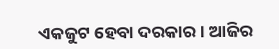ଏକଜୁଟ ହେବା ଦରକାର। ଆଜିର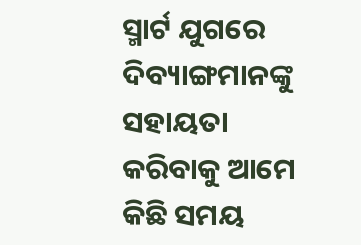ସ୍ମାର୍ଟ ଯୁଗରେ ଦିବ୍ୟାଙ୍ଗମାନଙ୍କୁ ସହାୟତା କରିବାକୁ ଆମେ କିଛି ସମୟ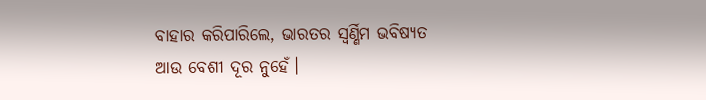ବାହାର କରିପାରିଲେ, ଭାରତର ସ୍ବର୍ଣ୍ଣିମ ଭବିଷ୍ୟତ ଆଉ ବେଶୀ ଦୂର ନୁହେଁ।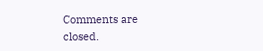Comments are closed.